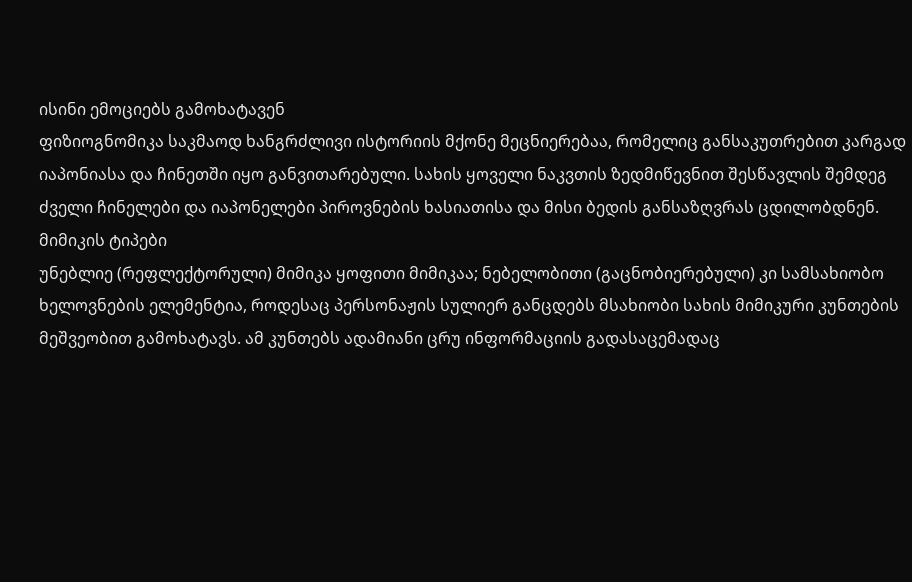ისინი ემოციებს გამოხატავენ
ფიზიოგნომიკა საკმაოდ ხანგრძლივი ისტორიის მქონე მეცნიერებაა, რომელიც განსაკუთრებით კარგად იაპონიასა და ჩინეთში იყო განვითარებული. სახის ყოველი ნაკვთის ზედმიწევნით შესწავლის შემდეგ ძველი ჩინელები და იაპონელები პიროვნების ხასიათისა და მისი ბედის განსაზღვრას ცდილობდნენ.
მიმიკის ტიპები
უნებლიე (რეფლექტორული) მიმიკა ყოფითი მიმიკაა; ნებელობითი (გაცნობიერებული) კი სამსახიობო ხელოვნების ელემენტია, როდესაც პერსონაჟის სულიერ განცდებს მსახიობი სახის მიმიკური კუნთების მეშვეობით გამოხატავს. ამ კუნთებს ადამიანი ცრუ ინფორმაციის გადასაცემადაც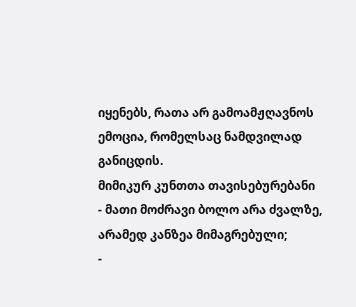იყენებს, რათა არ გამოამჟღავნოს ემოცია, რომელსაც ნამდვილად განიცდის.
მიმიკურ კუნთთა თავისებურებანი
- მათი მოძრავი ბოლო არა ძვალზე, არამედ კანზეა მიმაგრებული;
-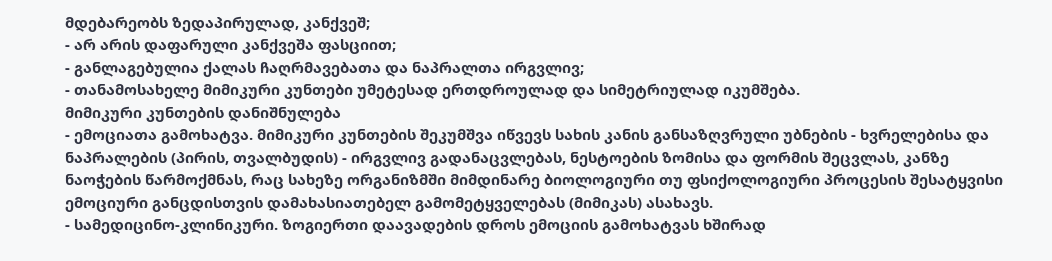მდებარეობს ზედაპირულად, კანქვეშ;
- არ არის დაფარული კანქვეშა ფასციით;
- განლაგებულია ქალას ჩაღრმავებათა და ნაპრალთა ირგვლივ;
- თანამოსახელე მიმიკური კუნთები უმეტესად ერთდროულად და სიმეტრიულად იკუმშება.
მიმიკური კუნთების დანიშნულება
- ემოციათა გამოხატვა. მიმიკური კუნთების შეკუმშვა იწვევს სახის კანის განსაზღვრული უბნების - ხვრელებისა და ნაპრალების (პირის, თვალბუდის) - ირგვლივ გადანაცვლებას, ნესტოების ზომისა და ფორმის შეცვლას, კანზე ნაოჭების წარმოქმნას, რაც სახეზე ორგანიზმში მიმდინარე ბიოლოგიური თუ ფსიქოლოგიური პროცესის შესატყვისი ემოციური განცდისთვის დამახასიათებელ გამომეტყველებას (მიმიკას) ასახავს.
- სამედიცინო-კლინიკური. ზოგიერთი დაავადების დროს ემოციის გამოხატვას ხშირად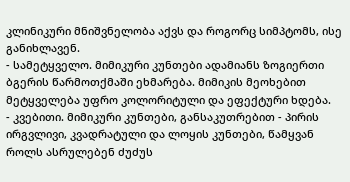კლინიკური მნიშვნელობა აქვს და როგორც სიმპტომს, ისე განიხლავენ.
- სამეტყველო. მიმიკური კუნთები ადამიანს ზოგიერთი ბგერის წარმოთქმაში ეხმარება. მიმიკის მეოხებით მეტყველება უფრო კოლორიტული და ეფექტური ხდება.
- კვებითი. მიმიკური კუნთები, განსაკუთრებით - პირის ირგვლივი, კვადრატული და ლოყის კუნთები, წამყვან როლს ასრულებენ ძუძუს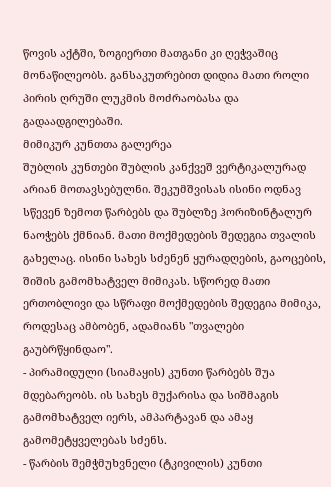წოვის აქტში, ზოგიერთი მათგანი კი ღეჭვაშიც მონაწილეობს. განსაკუთრებით დიდია მათი როლი პირის ღრუში ლუკმის მოძრაობასა და გადაადგილებაში.
მიმიკურ კუნთთა გალერეა
შუბლის კუნთები შუბლის კანქვეშ ვერტიკალურად არიან მოთავსებულნი. შეკუმშვისას ისინი ოდნავ სწევენ ზემოთ წარბებს და შუბლზე ჰორიზინტალურ ნაოჭებს ქმნიან. მათი მოქმედების შედეგია თვალის გახელაც. ისინი სახეს სძენენ ყურადღების, გაოცების, შიშის გამომხატველ მიმიკას. სწორედ მათი ერთობლივი და სწრაფი მოქმედების შედეგია მიმიკა, როდესაც ამბობენ, ადამიანს "თვალები გაუბრწყინდაო".
- პირამიდული (სიამაყის) კუნთი წარბებს შუა მდებარეობს. ის სახეს მუქარისა და სიშმაგის გამომხატველ იერს, ამპარტავან და ამაყ გამომეტყველებას სძენს.
- წარბის შემჭმუხვნელი (ტკივილის) კუნთი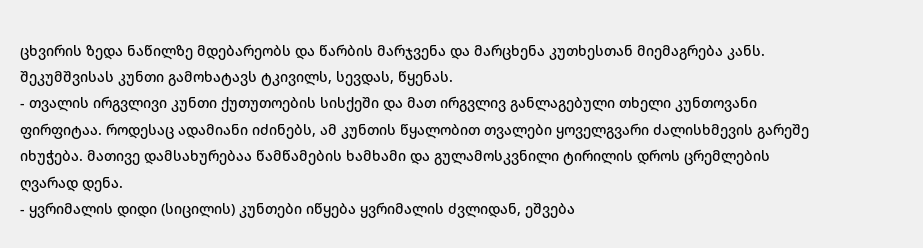ცხვირის ზედა ნაწილზე მდებარეობს და წარბის მარჯვენა და მარცხენა კუთხესთან მიემაგრება კანს. შეკუმშვისას კუნთი გამოხატავს ტკივილს, სევდას, წყენას.
- თვალის ირგვლივი კუნთი ქუთუთოების სისქეში და მათ ირგვლივ განლაგებული თხელი კუნთოვანი ფირფიტაა. როდესაც ადამიანი იძინებს, ამ კუნთის წყალობით თვალები ყოველგვარი ძალისხმევის გარეშე იხუჭება. მათივე დამსახურებაა წამწამების ხამხამი და გულამოსკვნილი ტირილის დროს ცრემლების ღვარად დენა.
- ყვრიმალის დიდი (სიცილის) კუნთები იწყება ყვრიმალის ძვლიდან, ეშვება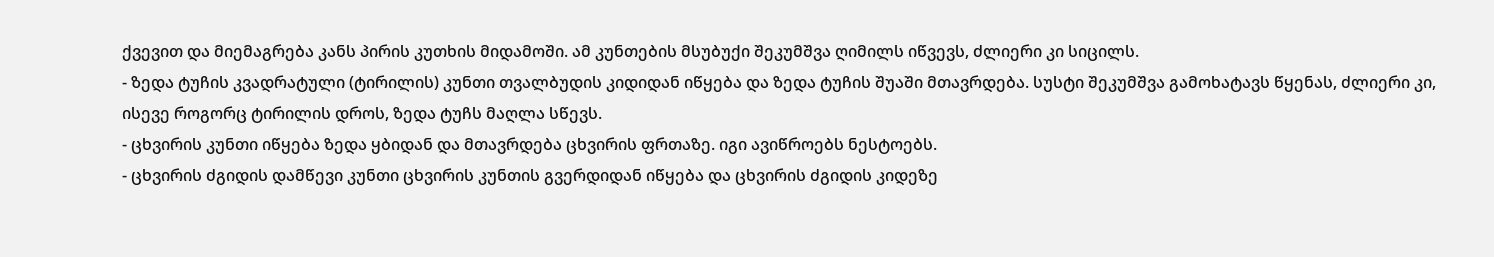ქვევით და მიემაგრება კანს პირის კუთხის მიდამოში. ამ კუნთების მსუბუქი შეკუმშვა ღიმილს იწვევს, ძლიერი კი სიცილს.
- ზედა ტუჩის კვადრატული (ტირილის) კუნთი თვალბუდის კიდიდან იწყება და ზედა ტუჩის შუაში მთავრდება. სუსტი შეკუმშვა გამოხატავს წყენას, ძლიერი კი, ისევე როგორც ტირილის დროს, ზედა ტუჩს მაღლა სწევს.
- ცხვირის კუნთი იწყება ზედა ყბიდან და მთავრდება ცხვირის ფრთაზე. იგი ავიწროებს ნესტოებს.
- ცხვირის ძგიდის დამწევი კუნთი ცხვირის კუნთის გვერდიდან იწყება და ცხვირის ძგიდის კიდეზე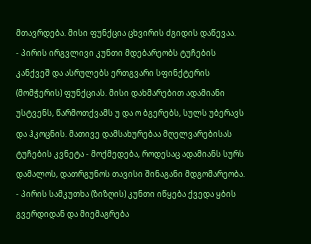მთავრდება. მისი ფუნქცია ცხვირის ძგიდის დაწევაა.
- პირის ირგვლივი კუნთი მდებარეობს ტუჩების კანქვეშ და ასრულებს ერთგვარი სფინქტერის (მომჭერის) ფუნქციას. მისი დახმარებით ადამიანი უსტვენს, წარმოთქვამს უ და ო ბგერებს, სულს უბერავს და ჰკოცნის. მათივე დამსახურებაა მღელვარებისას ტუჩების კვნეტა - მოქმედება, როდესაც ადამიანს სურს დამალოს, დათრგუნოს თავისი შინაგანი მდგომარეობა.
- პირის სამკუთხა (ზიზღის) კუნთი იწყება ქვედა ყბის გვერდიდან და მიემაგრება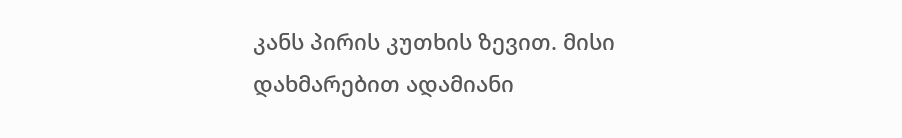კანს პირის კუთხის ზევით. მისი დახმარებით ადამიანი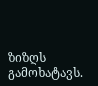ზიზღს გამოხატავს.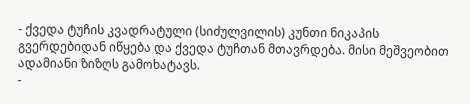- ქვედა ტუჩის კვადრატული (სიძულვილის) კუნთი ნიკაპის გვერდებიდან იწყება და ქვედა ტუჩთან მთავრდება. მისი მეშვეობით ადამიანი ზიზღს გამოხატავს.
-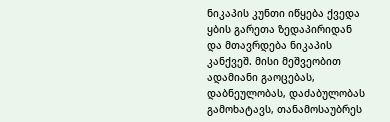ნიკაპის კუნთი იწყება ქვედა ყბის გარეთა ზედაპირიდან და მთავრდება ნიკაპის კანქვეშ. მისი მეშვეობით ადამიანი გაოცებას, დაბნეულობას, დაძაბულობას გამოხატავს, თანამოსაუბრეს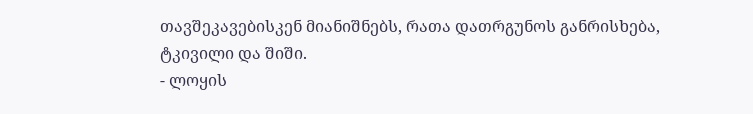თავშეკავებისკენ მიანიშნებს, რათა დათრგუნოს განრისხება, ტკივილი და შიში.
- ლოყის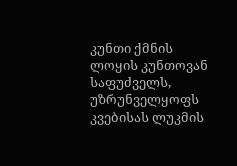კუნთი ქმნის ლოყის კუნთოვან საფუძველს, უზრუნველყოფს კვებისას ლუკმის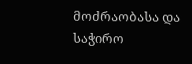მოძრაობასა და საჭირო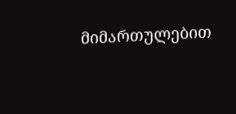მიმართულებით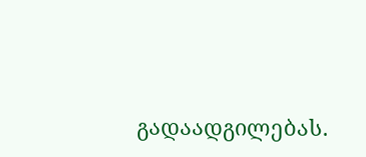გადაადგილებას.